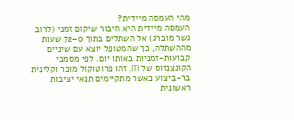מהי העמסה מיידית?
העמסה מיידית היא חיבור שיקום זמני (לרוב גשר מוברג) אל השתלים בתוך 0–72 שעות מההשתלה, כך שהמטופל יוצא עם שיניים קבועות-זמניות באותו יום. לפי מסמכי הקונצנזוס של ITI, זהו פרוטוקול מוכר וקלינית בר-ביצוע כאשר מתקיימים תנאי יציבות ראשונית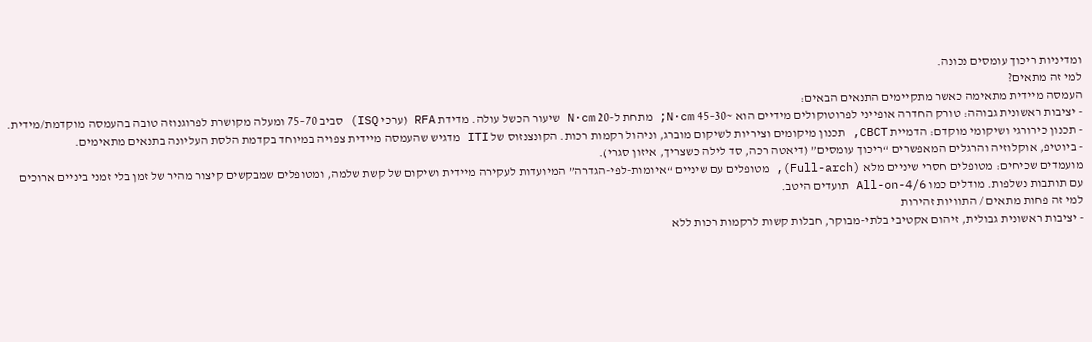ומדיניות ריכוך עומסים נכונה.
למי זה מתאים?
העמסה מיידית מתאימה כאשר מתקיימים התנאים הבאים:
- יציבות ראשונית גבוהה: טורק החדרה אופייני לפרוטוקולים מידיים הוא ~30–45 N·cm; מתחת ל-20 N·cm שיעור הכשל עולה. מדידת RFA (ערכי ISQ) סביב 70–75 ומעלה מקושרת לפרוגנוזה טובה בהעמסה מוקדמת/מידית.
- תכנון כירורגי ושיקומי מוקדם: הדמיית CBCT, תכנון מיקומים וציריות לשיקום מוברג, וניהול רקמות רכות. הקונצנזוס של ITI מדגיש שהעמסה מיידית צפויה במיוחד בקדמת הלסת העליונה בתנאים מתאימים.
- ביוטיפ, אוקלוזיה והרגלים המאפשרים “ריכוך עומסים” (דיאטה רכה, סד לילה כשצריך, איזון סגרי).
מועמדים שכיחים: מטופלים חסרי שיניים מלא (Full-arch), מטופלים עם שיניים “איומות-לפי-הגדרה” המיועדות לעקירה מיידית ושיקום של קשת שלמה, ומטופלים שמבקשים קיצור מהיר של זמן בלי זמני ביניים ארוכים עם תותבות נשלפות. מודלים כמו All-on-4/6 תועדים היטב.
למי זה פחות מתאים / התוויות זהירות
- יציבות ראשונית גבולית, זיהום אקטיבי בלתי-מבוקר, חבלות קשות לרקמות רכות ללא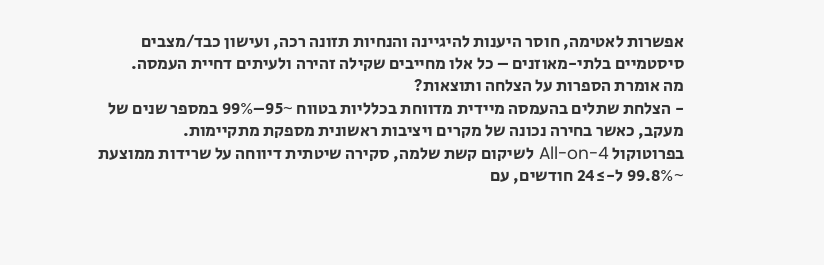אפשרות לאטימה, חוסר היענות להיגיינה והנחיות תזונה רכה, ועישון כבד/מצבים סיסטמיים בלתי-מאוזנים – כל אלו מחייבים שקילה זהירה ולעיתים דחיית העמסה.
מה אומרת הספרות על הצלחה ותוצאות?
- הצלחת שתלים בהעמסה מיידית מדווחת בכלליות בטווח ~95–99% במספר שנים של מעקב, כאשר בחירה נכונה של מקרים ויציבות ראשונית מספקת מתקיימות.
בפרוטוקול All-on-4 לשיקום קשת שלמה, סקירה שיטתית דיווחה על שרידות ממוצעת ~99.8% ל-≥24 חודשים, עם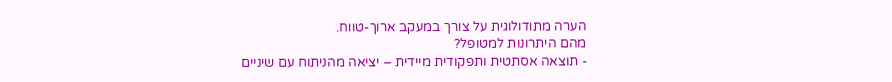הערה מתודולוגית על צורך במעקב ארוך-טווח.
מהם היתרונות למטופל?
- תוצאה אסתטית ותפקודית מיידית – יציאה מהניתוח עם שיניים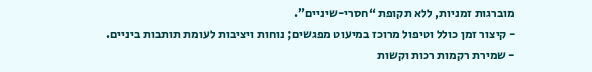מוברגות זמניות, ללא תקופת “חסרי-שיניים”.
- קיצור זמן כולל וטיפול מרוכז במיעוט מפגשים; נוחות ויציבות לעומת תותבות ביניים.
- שמירת רקמות רכות וקשות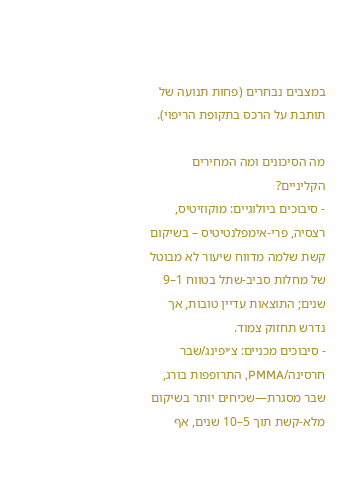במצבים נבחרים (פחות תנועה של תותבת על הרכס בתקופת הריפוי).

מה הסיכונים ומה המחירים הקליניים?
- סיבוכים ביולוגיים: מוקוזיטיס, רצסיה, פרי-אימפלנטיטיס – בשיקום קשת שלמה מדווח שיעור לא מבוטל של מחלות סביב-שתל בטווח 1–9 שנים; התוצאות עדיין טובות, אך נדרש תחזוק צמוד.
- סיבוכים מכניים: צ׳יפינג/שבר חרסינה/PMMA, התרופפות בורג, שבר מסגרת—שכיחים יותר בשיקום מלא-קשת תוך 5–10 שנים, אף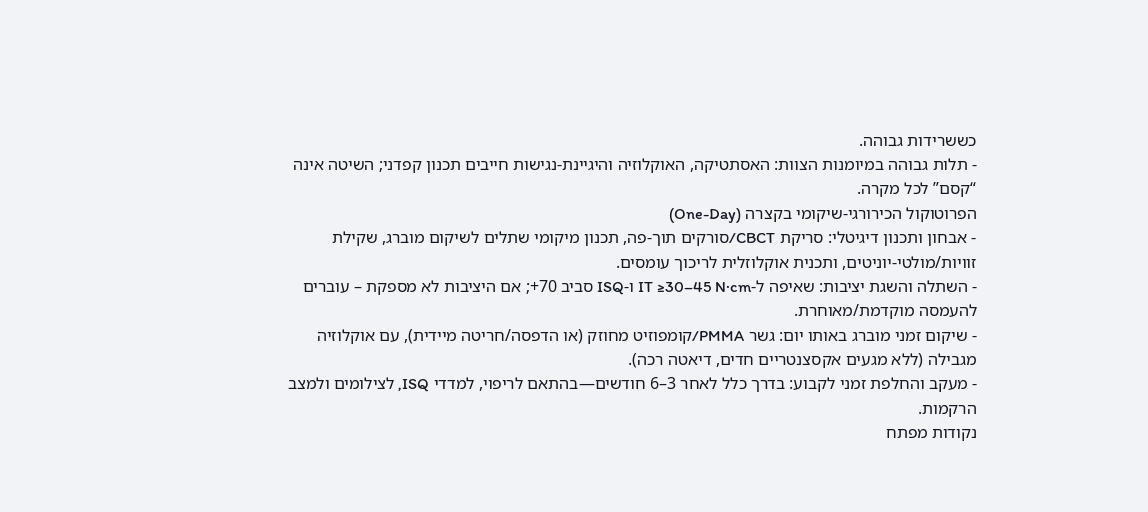כששרידות גבוהה.
- תלות גבוהה במיומנות הצוות: האסתטיקה, האוקלוזיה והיגיינת-נגישות חייבים תכנון קפדני; השיטה אינה “קסם” לכל מקרה.
הפרוטוקול הכירורגי-שיקומי בקצרה (One-Day)
- אבחון ותכנון דיגיטלי: סריקת CBCT/סורקים תוך-פה, תכנון מיקומי שתלים לשיקום מוברג, שקילת זוויות/מולטי-יוניטים, ותכנית אוקלוזלית לריכוך עומסים.
- השתלה והשגת יציבות: שאיפה ל-IT ≥30–45 N·cm ו-ISQ סביב 70+; אם היציבות לא מספקת – עוברים להעמסה מוקדמת/מאוחרת.
- שיקום זמני מוברג באותו יום: גשר PMMA/קומפוזיט מחוזק (או הדפסה/חריטה מיידית), עם אוקלוזיה מגבילה (ללא מגעים אקסצנטריים חדים, דיאטה רכה).
- מעקב והחלפת זמני לקבוע: בדרך כלל לאחר 3–6 חודשים—בהתאם לריפוי, למדדי ISQ, לצילומים ולמצב הרקמות.
נקודות מפתח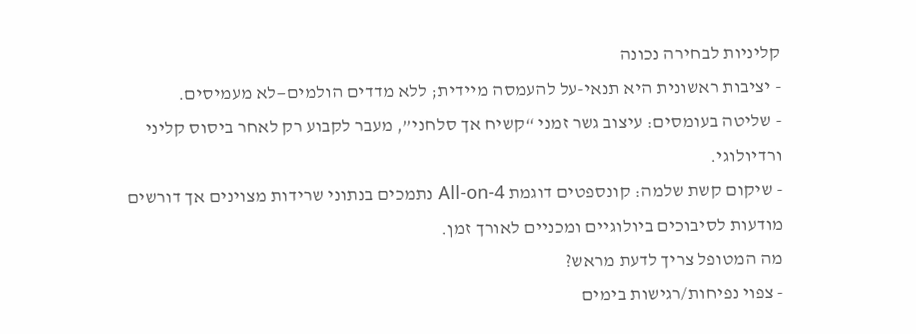קליניות לבחירה נכונה
- יציבות ראשונית היא תנאי-על להעמסה מיידית; ללא מדדים הולמים—לא מעמיסים.
- שליטה בעומסים: עיצוב גשר זמני “קשיח אך סלחני”, מעבר לקבוע רק לאחר ביסוס קליני ורדיולוגי.
- שיקום קשת שלמה: קונספטים דוגמת All-on-4 נתמכים בנתוני שרידות מצוינים אך דורשים מודעות לסיבוכים ביולוגיים ומכניים לאורך זמן.
מה המטופל צריך לדעת מראש?
- צפוי נפיחות/רגישות בימים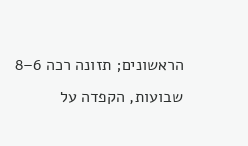הראשונים; תזונה רכה 6–8 שבועות, הקפדה על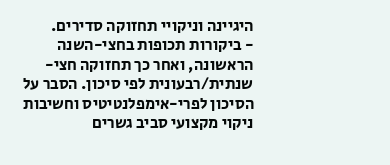היגיינה וניקויי תחזוקה סדירים.
- ביקורות תכופות בחצי-השנה הראשונה, ואחר כך תחזוקה חצי-שנתית/רבעונית לפי סיכון. הסבר על הסיכון לפרי-אימפלנטיטיס וחשיבות ניקוי מקצועי סביב גשרים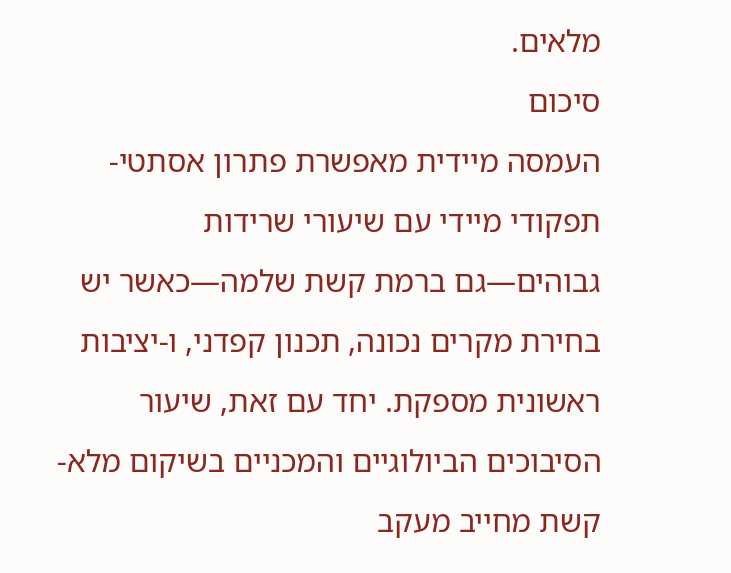מלאים.
סיכום
העמסה מיידית מאפשרת פתרון אסתטי-תפקודי מיידי עם שיעורי שרידות גבוהים—גם ברמת קשת שלמה—כאשר יש בחירת מקרים נכונה, תכנון קפדני, ו-יציבות ראשונית מספקת. יחד עם זאת, שיעור הסיבוכים הביולוגיים והמכניים בשיקום מלא-קשת מחייב מעקב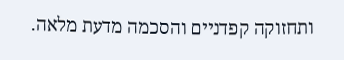ותחזוקה קפדניים והסכמה מדעת מלאה.